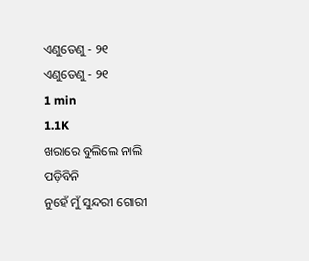ଏଣୁତେଣୁ - ୨୧
ଏଣୁତେଣୁ - ୨୧
1 min
1.1K
ଖରାରେ ବୁଲିଲେ ନାଲି ପଡ଼ିବିନି
ନୁହେଁ ମୁଁ ସୁନ୍ଦରୀ ଗୋରୀ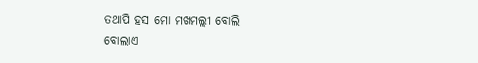ତଥାପି ହସ ମୋ ମଖମଲ୍ଲୀ ବୋଲି
ବୋଲାଏ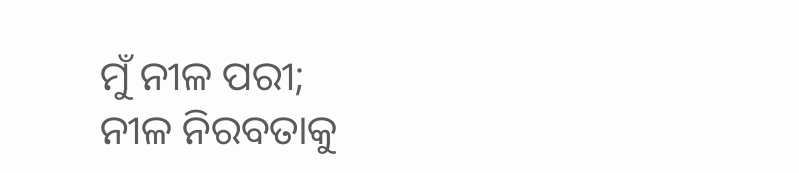ମୁଁ ନୀଳ ପରୀ;
ନୀଳ ନିରବତାକୁ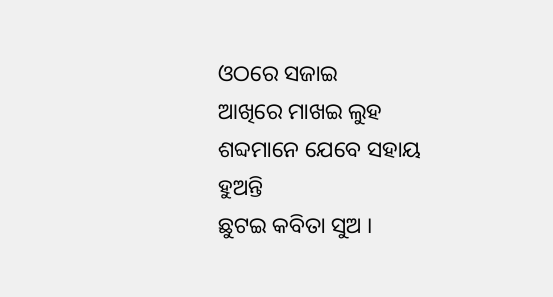ଓଠରେ ସଜାଇ
ଆଖିରେ ମାଖଇ ଲୁହ
ଶବ୍ଦମାନେ ଯେବେ ସହାୟ ହୁଅନ୍ତି
ଛୁଟଇ କବିତା ସୁଅ ।